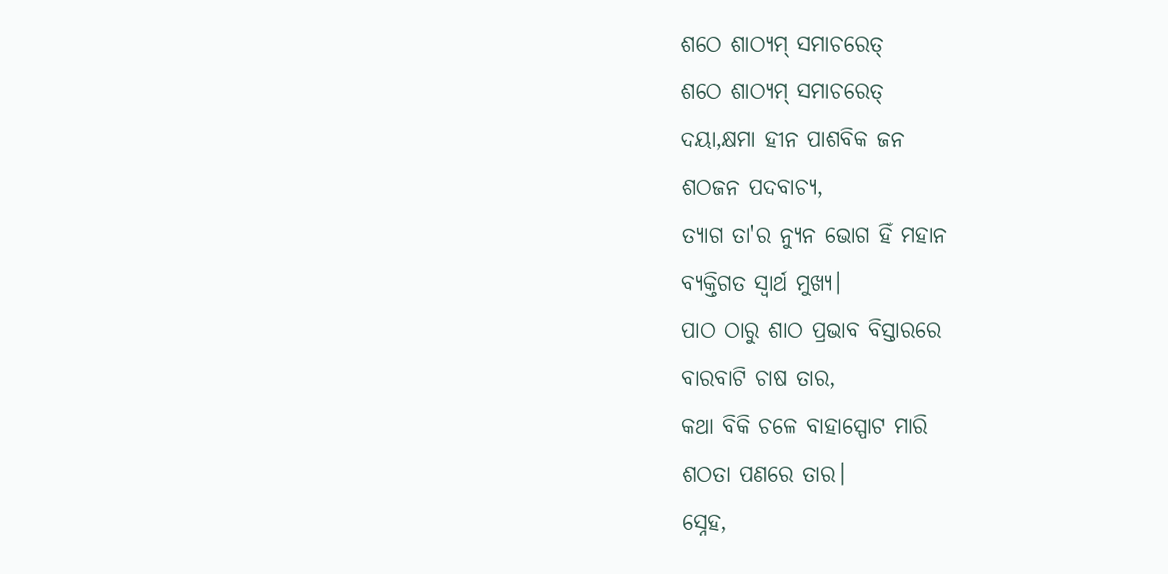ଶଠେ ଶାଠ୍ୟମ୍ ସମାଚରେତ୍
ଶଠେ ଶାଠ୍ୟମ୍ ସମାଚରେତ୍
ଦୟା,କ୍ଷମା ହୀନ ପାଶବିକ ଜନ
ଶଠଜନ ପଦବାଚ୍ୟ,
ତ୍ୟାଗ ତା'ର ନ୍ୟୁନ ଭୋଗ ହିଁ ମହାନ
ବ୍ୟକ୍ତିଗତ ସ୍ବାର୍ଥ ମୁଖ୍ୟ।
ପାଠ ଠାରୁ ଶାଠ ପ୍ରଭାବ ବିସ୍ତାରରେ
ବାରବାଟି ଚାଷ ତାର,
କଥା ବିକି ଚଳେ ବାହାସ୍ପୋଟ ମାରି
ଶଠତା ପଣରେ ତାର।
ସ୍ନେହ,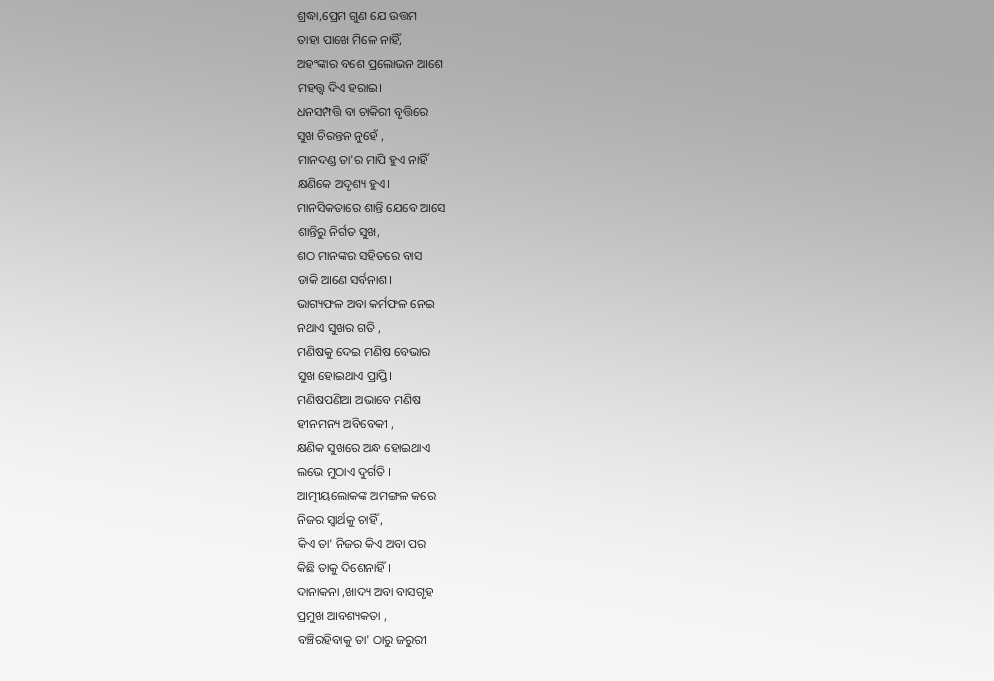ଶ୍ରଦ୍ଧା,ପ୍ରେମ ଗୁଣ ଯେ ଉତ୍ତମ
ତାହା ପାଖେ ମିଳେ ନାହିଁ,
ଅହଂଙ୍କାର ବଶେ ପ୍ରଲୋଭନ ଆଶେ
ମହତ୍ତ୍ଵ ଦିଏ ହରାଇ।
ଧନସମ୍ପତ୍ତି ବା ଚାକିରୀ ବୃତ୍ତିରେ
ସୁଖ ଚିରନ୍ତନ ନୁହେଁ ,
ମାନଦଣ୍ଡ ତା'ର ମାପି ହୁଏ ନାହିଁ
କ୍ଷଣିକେ ଅଦୃଶ୍ୟ ହୁଏ।
ମାନସିକତାରେ ଶାନ୍ତି ଯେବେ ଆସେ
ଶାନ୍ତିରୁ ନିର୍ଗତ ସୁଖ,
ଶଠ ମାନଙ୍କର ସହିତରେ ବାସ
ଡାକି ଆଣେ ସର୍ବନାଶ।
ଭାଗ୍ୟଫଳ ଅବା କର୍ମଫଳ ନେଇ
ନଥାଏ ସୁଖର ଗତି ,
ମଣିଷକୁ ଦେଇ ମଣିଷ ବେଭାର
ସୁଖ ହୋଇଥାଏ ପ୍ରାପ୍ତି।
ମଣିଷପଣିଆ ଅଭାବେ ମଣିଷ
ହୀନମନ୍ୟ ଅବିବେକୀ ,
କ୍ଷଣିକ ସୁଖରେ ଅନ୍ଧ ହୋଇଥାଏ
ଲଭେ ମୁଠାଏ ଦୁର୍ଗତି ।
ଆତ୍ମୀୟଲୋକଙ୍କ ଅମଙ୍ଗଳ କରେ
ନିଜର ସ୍ୱାର୍ଥକୁ ଚାହିଁ ,
କିଏ ତା' ନିଜର କିଏ ଅବା ପର
କିଛି ତାକୁ ଦିଶେନାହିଁ ।
ଦାନାକନା ,ଖାଦ୍ୟ ଅବା ବାସଗୃହ
ପ୍ରମୁଖ ଆବଶ୍ୟକତା ,
ବଞ୍ଚିରହିବାକୁ ତା' ଠାରୁ ଜରୁରୀ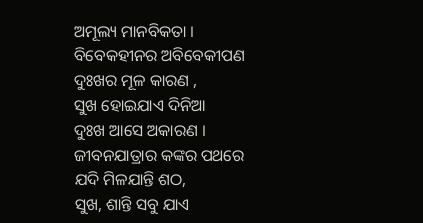ଅମୂଲ୍ୟ ମାନବିକତା ।
ବିବେକହୀନର ଅବିବେକୀପଣ
ଦୁଃଖର ମୂଳ କାରଣ ,
ସୁଖ ହୋଇଯାଏ ଦିନିଆ
ଦୁଃଖ ଆସେ ଅକାରଣ ।
ଜୀବନଯାତ୍ରାର କଙ୍କର ପଥରେ
ଯଦି ମିଳଯାନ୍ତି ଶଠ,
ସୁଖ, ଶାନ୍ତି ସବୁ ଯାଏ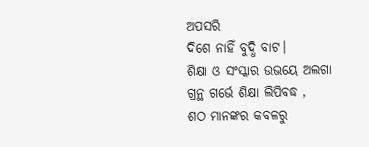ଅପସରି
ଦିଶେ ନାହିଁ ବୁଦ୍ଧି ବାଟ।
ଶିକ୍ଷା ଓ ସଂସ୍କାର ଉଭୟେ ଅଲଗା
ଗ୍ରନ୍ଥ ଗର୍ଭେ ଶିକ୍ଷା ଲିପିବଦ୍ଧ ,
ଶଠ ମାନଙ୍କର କବଳରୁ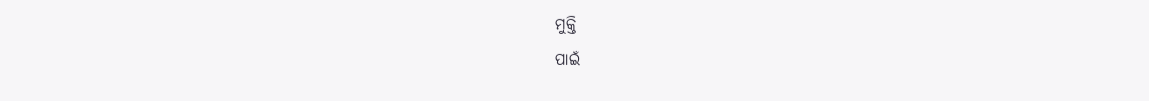ମୁକ୍ତି
ପାଇଁ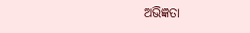ଅଭିଜ୍ଞତା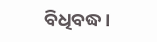ବିଧିବଦ୍ଧ।